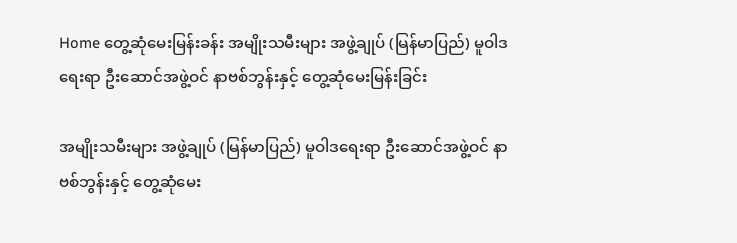Home တွေ့ဆုံမေးမြန်းခန်း အမျိုးသမီးများ အဖွဲ့ချုပ် (မြန်မာပြည်) မူဝါဒရေးရာ ဦးဆောင်အဖွဲ့ဝင် နာဗစ်ဘွန်းနှင့် တွေ့ဆုံမေးမြန်းခြင်း

အမျိုးသမီးများ အဖွဲ့ချုပ် (မြန်မာပြည်) မူဝါဒရေးရာ ဦးဆောင်အဖွဲ့ဝင် နာဗစ်ဘွန်းနှင့် တွေ့ဆုံမေး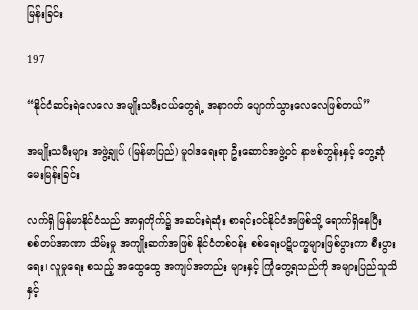မြန်းခြင်း

197

“နိုင်ငံဆင်းရဲလေလေ အမျိုးသမီးငယ်တွေရဲ့ အနာဂတ် ပျောက်သွားလေလေဖြစ်တယ်”

အမျိုးသမီးများ အဖွဲ့ချုပ် (မြန်မာပြည်) မူဝါဒရေးရာ ဦးဆောင်အဖွဲ့ဝင် နာဗစ်ဘွန်းနှင့် တွေ့ဆုံမေးမြန်းခြင်း

လက်ရှိ မြန်မာနိုင်ငံသည် အာရှတိုက်၌ အဆင်းရဲဆုံး စာရင်းဝင်နိုင်ငံအဖြစ်သို့ ရောက်ရှိနေပြီး စစ်တပ်အာဏာ သိမ်းမှု အကျိုးဆက်အဖြစ် နိုင်ငံတစ်ဝန်း စစ်ရေးပဋိပက္ခများဖြစ်ပွားကာ စီးပွားရေး၊ လူမှုရေး စသည့် အထွေထွေ အကျပ်အတည်း များနှင့် ကြုံတွေ့ရသည်ကို အများပြည်သူသိနှင့်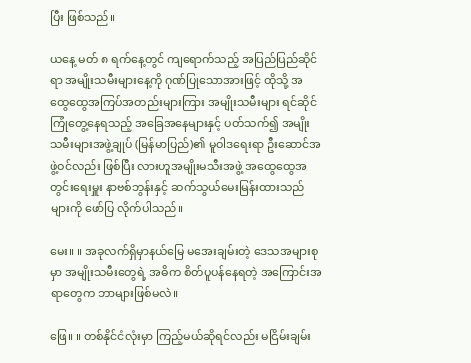ပြီး ဖြစ်သည်။

ယနေ့ မတ် ၈ ရက်နေ့တွင် ကျရောက်သည့် အပြည်ပြည်ဆိုင်ရာ အမျိုးသမီးများနေ့ကို ဂုဏ်ပြုသောအားဖြင့် ထိုသို့ အထွေထွေအကြပ်အတည်းများကြား အမျိုးသမီးများ ရင်ဆိုင်ကြုံတွေ့နေရသည့် အခြေအနေများနှင့် ပတ်သက်၍ အမျိုးသမီးများအဖွဲ့ချုပ် (မြန်မာပြည်)၏ မူဝါဒရေးရာ ဦးဆောင်အဖွဲ့ဝင်လည်း ဖြစ်ပြီး လားဟူအမျိုးမသီးအဖွဲ့ အထွေထွေအတွင်းရေးမှူး နာဗစ်ဘွန်းနှင့် ဆက်သွယ်မေးမြန်းထားသည်များကို ဖော်ပြ လိုက်ပါသည်။

မေး။ ။ အခုလက်ရှိမှာနယ်မြေ မအေးချမ်းတဲ့ ဒေသအများစုမှာ အမျိုးသမီးတွေရဲ့ အဓိက စိတ်ပူပန်နေရတဲ့ အကြောင်းအရာတွေက ဘာများဖြစ်မလဲ။

ဖြေ။ ။ တစ်နိုင်ငံလုံးမှာ ကြည့်မယ်ဆိုရင်လည်း မငြိမ်းချမ်း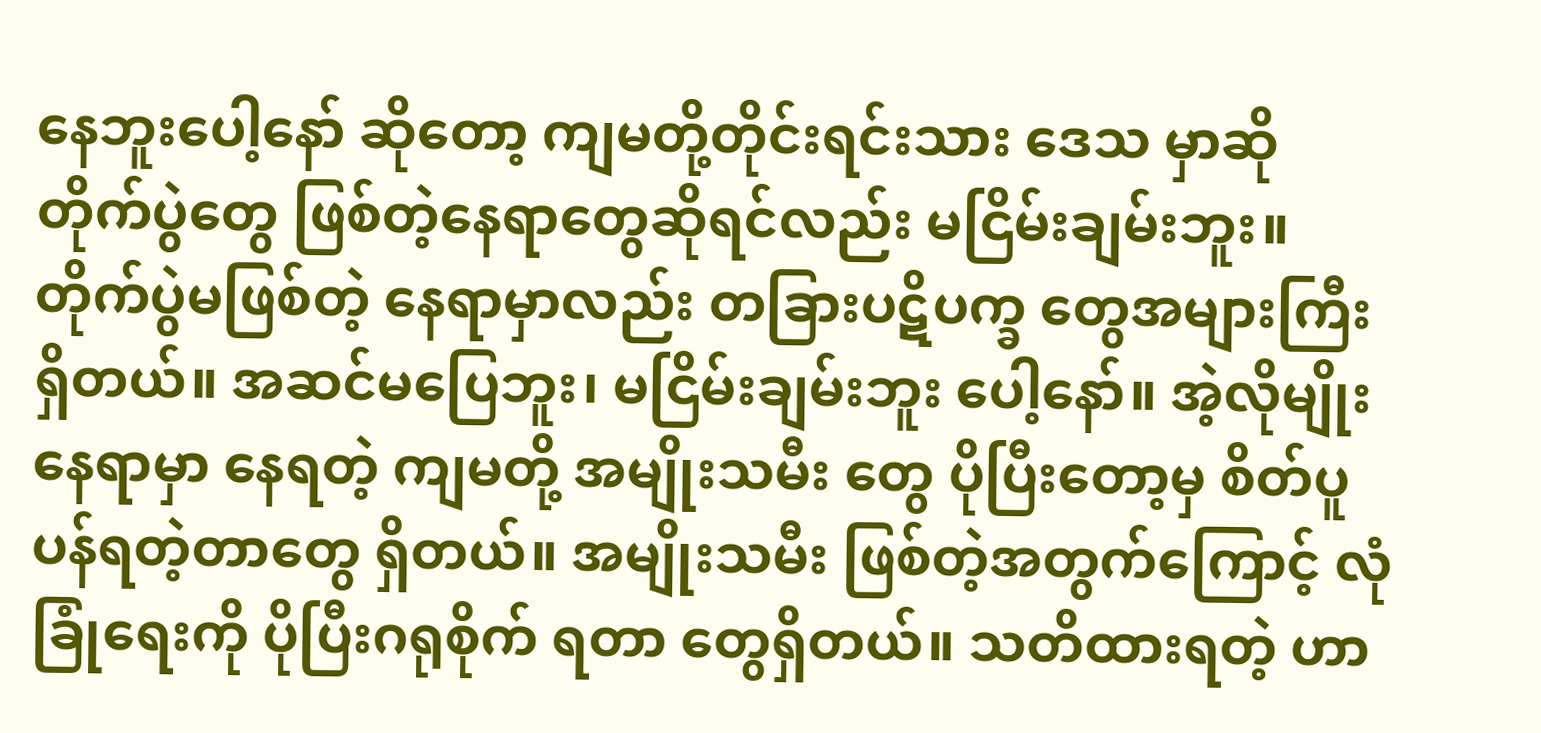နေဘူးပေါ့နော် ဆိုတော့ ကျမတို့တိုင်းရင်းသား ဒေသ မှာဆို တိုက်ပွဲတွေ ဖြစ်တဲ့နေရာတွေဆိုရင်လည်း မငြိမ်းချမ်းဘူး။ တိုက်ပွဲမဖြစ်တဲ့ နေရာမှာလည်း တခြားပဋိပက္ခ တွေအများကြီး ရှိတယ်။ အဆင်မပြေဘူး၊ မငြိမ်းချမ်းဘူး ပေါ့နော်။ အဲ့လိုမျိုးနေရာမှာ နေရတဲ့ ကျမတို့ အမျိုးသမီး တွေ ပိုပြီးတော့မှ စိတ်ပူပန်ရတဲ့တာတွေ ရှိတယ်။ အမျိုးသမီး ဖြစ်တဲ့အတွက်ကြောင့် လုံခြုံရေးကို ပိုပြီးဂရုစိုက် ရတာ တွေရှိတယ်။ သတိထားရတဲ့ ဟာ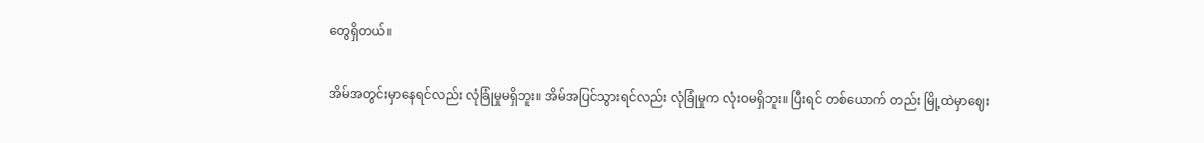တွေရှိတယ်။

အိမ်အတွင်းမှာနေရင်လည်း လုံခြုံမှုမရှိဘူး။ အိမ်အပြင်သွားရင်လည်း လုံခြုံမှုက လုံးဝမရှိဘူး။ ပြီးရင် တစ်ယောက် တည်း မြို့ထဲမှာဈေး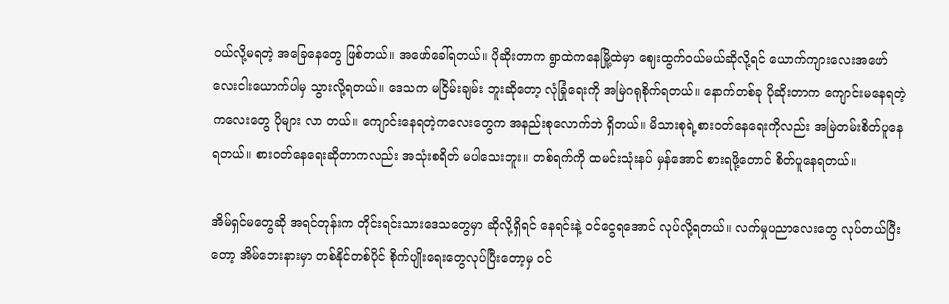ဝယ်လို့မရတဲ့ အခြေနေတွေ ဖြစ်တယ်။ အဖော်ခေါ်ရတယ်။ ပိုဆိုးတာက ရွာထဲကနေမြို့ထဲမှာ ဈေးထွက်ဝယ်မယ်ဆိုလို့ရင် ယောက်ကျားလေးအဖော် လေးငါးယောက်ပါမှ သွားလို့ရတယ်။ ဒေသက မငြိမ်းချမ်း ဘူးဆိုတော့ လုံခြုံရေးကို အမြဲဂရုစိုက်ရတယ်။ နောက်တစ်ခု ပိုဆိုးတာက ကျောင်းမနေရတဲ့ကလေးတွေ ပိုများ လာ တယ်။ ကျောင်းနေရတဲ့ကလေးတွေက အနည်းစုလောက်ဘဲ ရှိတယ်။ မိသားစုရဲ့စားဝတ်နေရေးကိုလည်း အမြဲတမ်းစိတ်ပူနေရတယ်။ စားဝတ်နေရေးဆိုတာကလည်း အသုံးစရိတ် မပါသေးဘူး။ တစ်ရက်ကို ထမင်းသုံးနပ် မှန်အောင် စားရဖို့တောင် စိတ်ပူနေရတယ်။

အိမ်ရှင်မတွေဆို အရင်တုန်းက တိုင်းရင်းသားဒေသတွေမှာ ဆိုလို့ရှိရင် နေရင်းနဲ့ ဝင်ငွေရအောင် လုပ်လို့ရတယ်။ လက်မှုပညာလေးတွေ လုပ်တယ်ပြီးတော့ အိမ်ဘေးနားမှာ တစ်နိုင်တစ်ပိုင် စိုက်ပျိုးရေးတွေလုပ်ပြီးတော့မှ ဝင်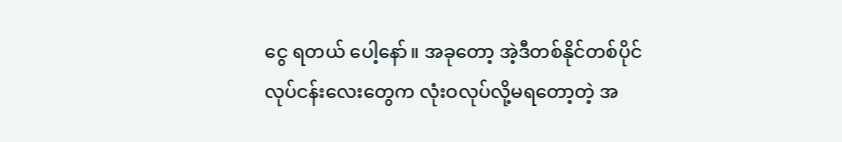ငွေ ရတယ် ပေါ့နော်။ အခုတော့ အဲ့ဒီတစ်နိုင်တစ်ပိုင် လုပ်ငန်းလေးတွေက လုံးဝလုပ်လို့မရတော့တဲ့ အ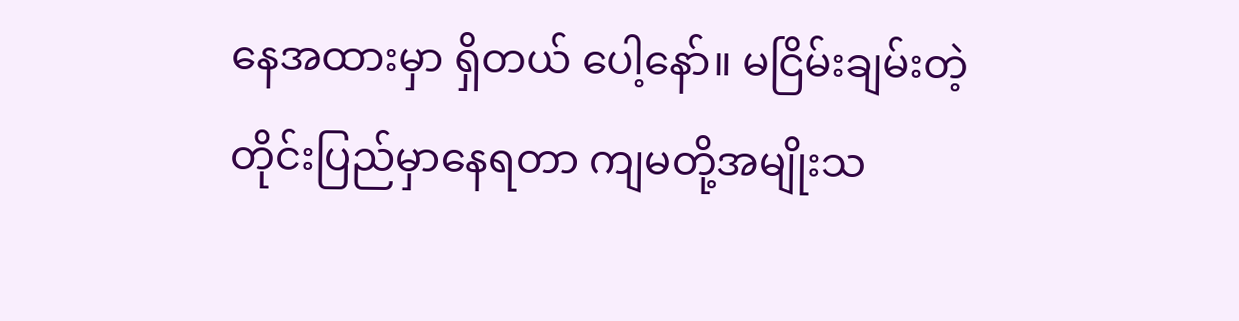နေအထားမှာ ရှိတယ် ပေါ့နော်။ မငြိမ်းချမ်းတဲ့ တိုင်းပြည်မှာနေရတာ ကျမတို့အမျိုးသ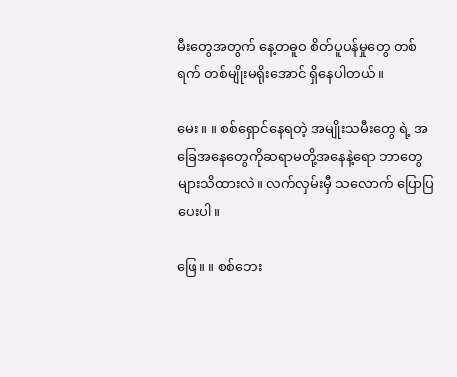မီးတွေအတွက် နေ့တဓူဝ စိတ်ပူပန်မှုတွေ တစ်ရက် တစ်မျိုးမရိုးအောင် ရှိနေပါတယ်။

မေး။ ။ စစ်ရှောင်နေရတဲ့ အမျိုးသမီးတွေ ရဲ့ အခြေအနေတွေကိုဆရာမတို့အနေနဲ့ရော ဘာတွေများသိထားလဲ။ လက်လှမ်းမှီ သလောက် ပြောပြပေးပါ။

ဖြေ။ ။ စစ်ဘေး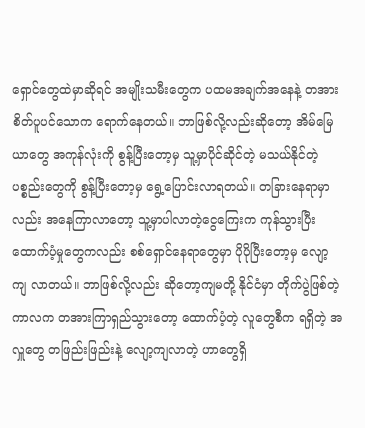ရှောင်တွေထဲမှာဆိုရင် အမျိုးသမီးတွေက ပထမအချက်အနေနဲ့ တအားစိတ်ပူပင်သောက ရောက်နေတယ်။ ဘာဖြစ်လို့လည်းဆိုတော့ အိမ်မြေယာတွေ အကုန်လုံးကို စွန့်ပြီးတော့မှ သူ့မှာပိုင်ဆိုင်တဲ့ မသယ်နိုင်တဲ့ ပစ္စည်းတွေကို စွန့်ပြီးတော့မှ ရွေ့ပြောင်းလာရတယ်။ တခြားနေရာမှာလည်း အနေကြာလာတော့ သူ့မှာပါလာတဲ့ငွေကြေးက ကုန်သွားပြီး ထောက်ပံ့မှုတွေကလည်း စစ်ရှောင်နေရာတွေမှာ ပိုပိုပြီးတော့မှ လျော့ကျ လာတယ်။ ဘာဖြစ်လို့လည်း ဆိုတော့ကျမတို့ နိုင်ငံမှာ တိုက်ပွဲဖြစ်တဲ့ ကာလက တအားကြာရှည်သွားတော့ ထောက်ပံ့တဲ့ လူတွေစီက ရရှိတဲ့ အလှူတွေ တဖြည်းဖြည်းနဲ့ လျော့ကျလာတဲ့ ဟာတွေရှိ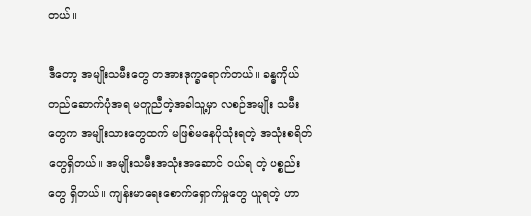တယ်။

ဒီတော့ အမျိုးသမီးတွေ တအားဒုက္ခရောက်တယ်။ ခန္ဓကိုယ်တည်ဆောက်ပုံအရ မတူညီတဲ့အခါသူ့မှာ လစဉ်အမျိုး သမီးတွေက အမျိုးသားတွေထက် မဖြစ်မနေပိုသုံးရတဲ့ အသုံးစရိတ်တွေရှိတယ်။ အမျိုးသမီးအသုံးအဆောင် ဝယ်ရ တဲ့ ပစ္စည်းတွေ ရှိတယ်။ ကျန်းမာရေးစောက်ရှောက်မှုတွေ ယူရတဲ့ ဟာ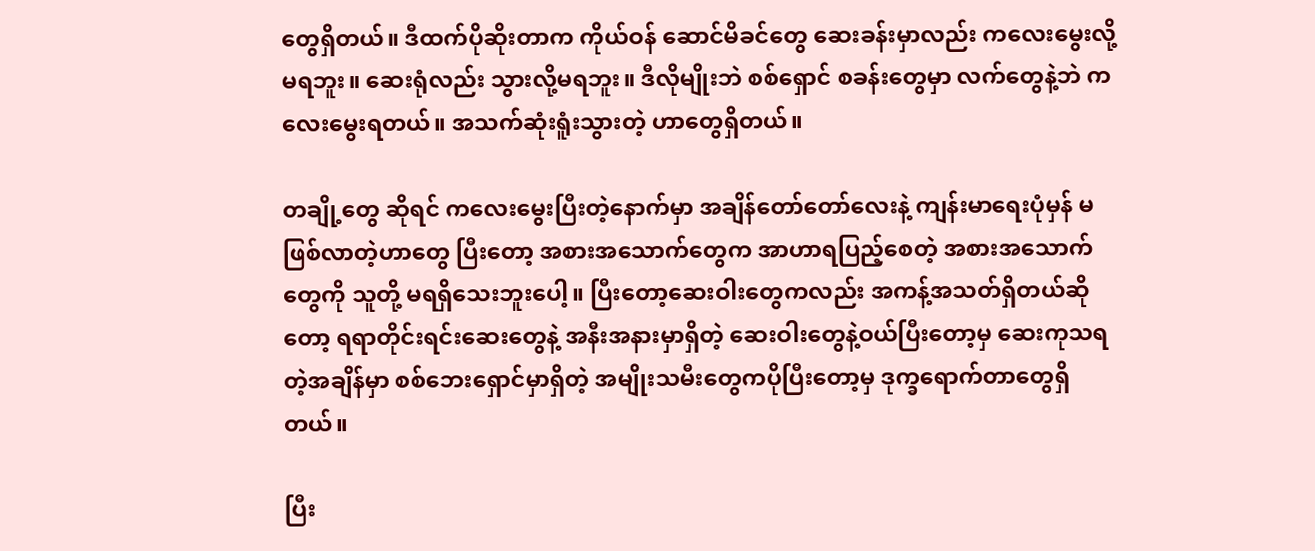တွေရှိတယ်။ ဒီထက်ပိုဆိုးတာက ကိုယ်ဝန် ဆောင်မိခင်တွေ ဆေးခန်းမှာလည်း ကလေးမွေးလို့ မရဘူး။ ဆေးရုံလည်း သွားလို့မရဘူး။ ဒီလိုမျိုးဘဲ စစ်‌ရှောင် စခန်းတွေမှာ လက်တွေနဲ့ဘဲ ကလေးမွေးရတယ်။ အသက်ဆုံးရူံးသွားတဲ့ ဟာတွေရှိတယ်။

တချို့တွေ ဆိုရင် ကလေးမွေးပြီးတဲ့နောက်မှာ အချိန်တော်တော်လေးနဲ့ ကျန်းမာရေးပုံမှန် မဖြစ်လာတဲ့ဟာတွေ ပြီးတော့ အစားအသောက်တွေက အာဟာရပြည့်စေတဲ့ အစားအသောက်တွေကို သူတို့ မရရှိသေးဘူးပေါ့။ ပြီးတော့ဆေးဝါးတွေကလည်း အကန့်အသတ်ရှိတယ်ဆိုတော့ ရရာတိုင်းရင်းဆေးတွေနဲ့ အနီးအနားမှာရှိတဲ့ ဆေးဝါးတွေနဲ့ဝယ်ပြီးတော့မှ ဆေးကုသရတဲ့အချိန်မှာ စစ်ဘေးရှောင်မှာရှိတဲ့ အမျိုးသမီးတွေကပိုပြီးတော့မှ ဒုက္ခရောက်တာတွေရှိတယ်။

ပြီး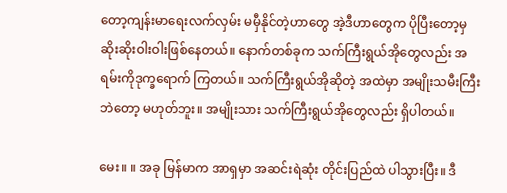တော့ကျန်းမာရေးလက်လှမ်း မမှီနိုင်တဲ့ဟာတွေ အဲ့ဒီဟာတွေက ပိုပြီးတော့မှ ဆိုးဆိုးဝါးဝါးဖြစ်နေတယ်။ နောက်တစ်ခုက သက်ကြီးရွယ်အိုတွေလည်း အရမ်းကိုဒုက္ခရောက် ကြတယ်။ သက်ကြီးရွယ်အိုဆိုတဲ့ အထဲမှာ အမျိုးသမီးကြီးဘဲတော့ မဟုတ်ဘူး။ အမျိုးသား သက်ကြီးရွယ်အိုတွေလည်း ရှိပါတယ်။

မေး။ ။ အခု မြန်မာက အာရှမှာ အဆင်းရဲဆုံး တိုင်းပြည်ထဲ ပါသွားပြီး။ ဒီ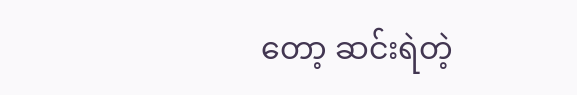တော့ ဆင်းရဲတဲ့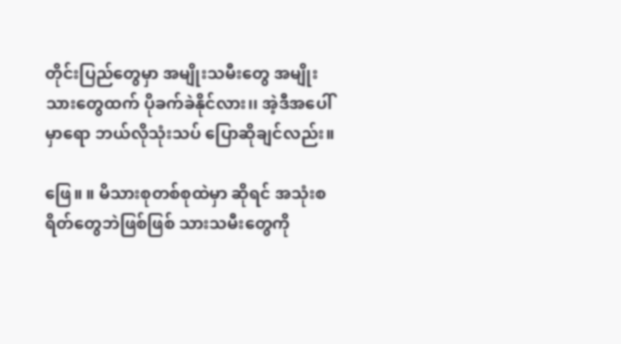တိုင်းပြည်တွေမှာ အမျိုးသမီးတွေ အမျိုးသားတွေထက် ပိုခက်ခဲနိုင်လား၊၊ အဲ့ဒီအပေါ်မှာရော ဘယ်လိုသုံးသပ် ပြောဆိုချင်လည်း။

ဖြေ။ ။ မိသားစုတစ်စုထဲမှာ ဆိုရင် အသုံးစရိတ်တွေဘဲဖြစ်ဖြစ် သားသမီးတွေကို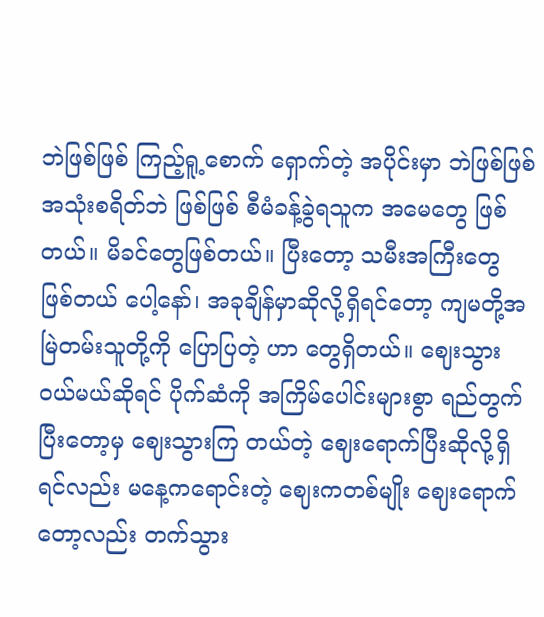ဘဲဖြစ်ဖြစ် ကြည့်ရူ့စောက် ရှောက်တဲ့ အပိုင်းမှာ ဘဲဖြစ်ဖြစ် အသုံးစရိတ်ဘဲ ဖြစ်ဖြစ် စီမံခန့်ခွဲရသူက အမေတွေ ဖြစ်တယ်။ မိခင်တွေဖြစ်တယ်။ ပြီးတော့ သမီးအကြီးတွေ ဖြစ်တယ် ပေါ့နော်၊ အခုချိန်မှာဆိုလို့ရှိရင်တော့ ကျမတို့အမြဲတမ်းသူတို့ကို ပြောပြတဲ့ ဟာ တွေရှိတယ်။ ဈေးသွားဝယ်မယ်ဆိုရင် ပိုက်ဆံကို အကြိမ်ပေါင်းများစွာ ရည်တွက်ပြီးတော့မှ ဈေးသွားကြ တယ်တဲ့ ဈေးရောက်ပြီးဆိုလို့ရှိရင်လည်း မနေ့ကရောင်းတဲ့ ဈေးကတစ်မျိုး ဈေးရောက်တော့လည်း တက်သွား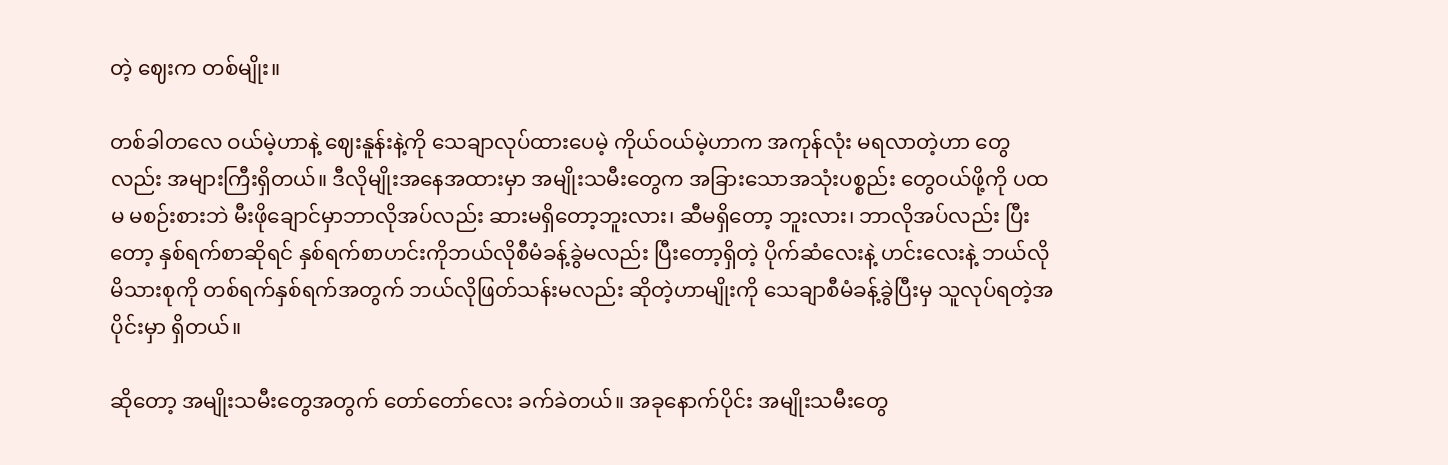တဲ့ ဈေးက တစ်မျိုး။

တစ်ခါတလေ ဝယ်မဲ့ဟာနဲ့ ဈေးနူန်းနဲ့ကို သေချာလုပ်ထားပေမဲ့ ကိုယ်ဝယ်မဲ့ဟာက အကုန်လုံး မရလာတဲ့ဟာ တွေလည်း အများကြီးရှိတယ်။ ဒီလိုမျိုးအနေအထားမှာ အမျိုးသမီးတွေက အခြားသောအသုံးပစ္စည်း တွေဝယ်ဖို့ကို ပထမ မစဉ်းစားဘဲ မီးဖိုချောင်မှာဘာလိုအပ်လည်း ဆားမရှိတော့ဘူးလား၊ ဆီမရှိတော့ ဘူးလား၊ ဘာလိုအပ်လည်း ပြီးတော့ နှစ်ရက်စာဆိုရင် နှစ်ရက်စာဟင်းကိုဘယ်လိုစီမံခန့်ခွဲမလည်း ပြီးတော့ရှိတဲ့ ပိုက်ဆံလေးနဲ့ ဟင်းလေးနဲ့ ဘယ်လို မိသားစုကို တစ်ရက်နှစ်ရက်အတွက် ဘယ်လိုဖြတ်သန်းမလည်း ဆိုတဲ့ဟာမျိုးကို သေချာစီမံခန့်ခွဲပြီးမှ သူလုပ်ရတဲ့အပိုင်းမှာ ရှိတယ်။

ဆိုတော့ အမျိုးသမီးတွေအတွက် တော်တော်လေး ခက်ခဲတယ်။ အခုနောက်ပိုင်း အမျိုးသမီးတွေ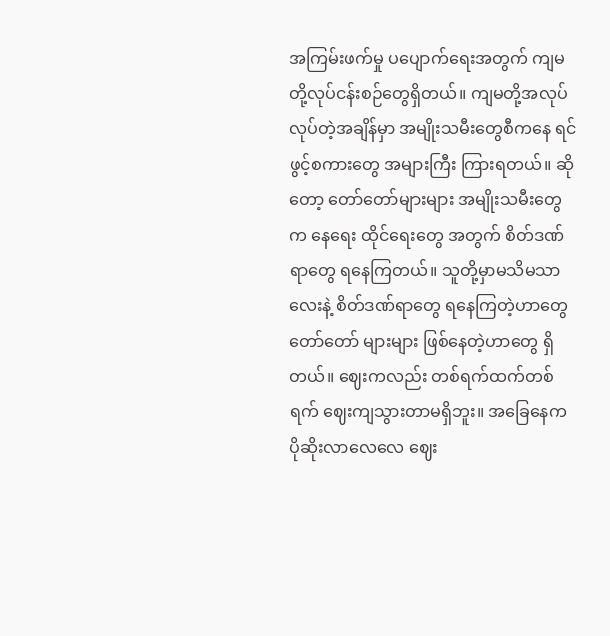အကြမ်းဖက်မှု ပပျောက်ရေးအတွက် ကျမတို့လုပ်ငန်းစဉ်တွေရှိတယ်။ ကျမတို့အလုပ် လုပ်တဲ့အချိန်မှာ အမျိုးသမီးတွေစီကနေ ရင်ဖွင့်စကားတွေ အများကြီး ကြားရတယ်။ ဆိုတော့ တော်တော်များများ အမျိုးသမီးတွေက နေရေး ထိုင်ရေးတွေ အတွက် စိတ်ဒဏ်ရာတွေ ရနေကြတယ်။ သူတို့မှာမသိမသာလေးနဲ့ စိတ်ဒဏ်ရာတွေ ရနေကြတဲ့ဟာတွေ တော်တော် များများ ဖြစ်နေတဲ့ဟာတွေ ရှိတယ်။ ဈေးကလည်း တစ်ရက်ထက်တစ်ရက် ဈေးကျသွားတာမရှိဘူး။ အခြေနေက ပိုဆိုးလာလေလေ ဈေး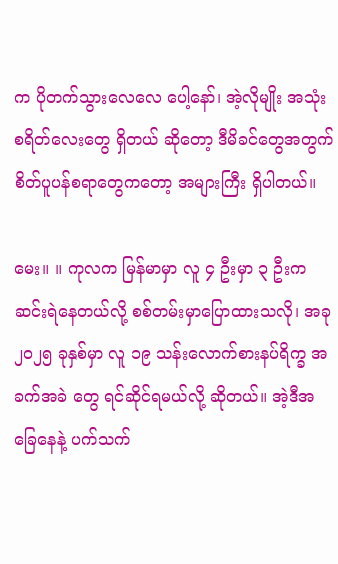က ပိုတက်သွားလေလေ ပေါ့နော်၊ အဲ့လိုမျိုး အသုံးစရိတ်လေးတွေ ရှိတယ် ဆိုတော့ ဒီမိခင်တွေအတွက် စိတ်ပူပန်စရာတွေကတော့ အများကြီး ရှိပါတယ်။

မေး။ ။ ကုလက မြန်မာမှာ လူ ၄ ဦးမှာ ၃ ဦးက ဆင်းရဲနေတယ်လို့ စစ်တမ်းမှာပြောထားသလို၊ အခု ၂၀၂၅ ခုနှစ်မှာ လူ ၁၉ သန်းလောက်စားနပ်ရိက္ခ အခက်အခဲ တွေ ရင်ဆိုင်ရမယ်လို့ ဆိုတယ်။ အဲ့ဒီအခြေနေနဲ့ ပက်သက်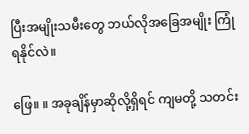ပြီးအမျိုးသမီးတွေ ဘယ်လိုအခြေအမျိုး ကြုံရနိုင်လဲ။

ဖြေ။ ။ အခုချိန်မှာဆိုလို့ရှိရင် ကျမတို့ သတင်း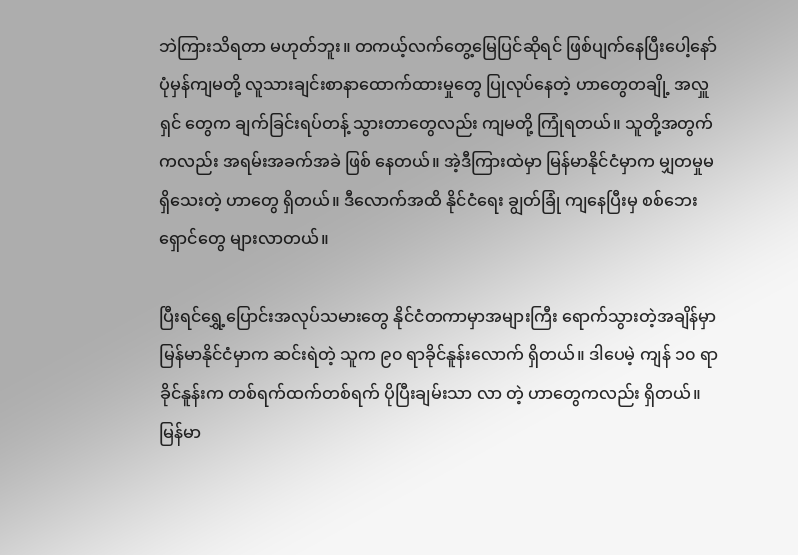ဘဲကြားသိရတာ မဟုတ်ဘူး။ တကယ့်လက်တွေ့မြေပြင်ဆိုရင် ဖြစ်ပျက်နေပြီးပေါ့နော် ပုံမှန်ကျမတို့ လူသားချင်းစာနာထောက်ထားမှုတွေ ပြုလုပ်နေတဲ့ ဟာတွေတချို့ အလှူရှင် တွေက ချက်ခြင်းရပ်တန့် သွားတာတွေလည်း ကျမတို့ ကြုံရတယ်။ သူတို့အတွက်ကလည်း အရမ်းအခက်အခဲ ဖြစ် နေတယ်။ အဲ့ဒီကြားထဲမှာ မြန်မာနိုင်ငံမှာက မျှတမှုမရှိသေးတဲ့ ဟာတွေ ရှိတယ်။ ဒီလောက်အထိ နိုင်ငံရေး ချွတ်ခြုံ ကျနေပြီးမှ စစ်ဘေးရှောင်တွေ များလာတယ်။

ပြီးရင်ရွှေ့ပြောင်းအလုပ်သမားတွေ နိုင်ငံတကာမှာအများကြီး ရောက်သွားတဲ့အချိန်မှာ မြန်မာနိုင်ငံမှာက ဆင်းရဲတဲ့ သူက ၉၀ ရာခိုင်နူန်းလောက် ရှိတယ်။ ဒါပေမဲ့ ကျန် ၁၀ ရာခိုင်နူန်းက တစ်ရက်ထက်တစ်ရက် ပိုပြီးချမ်းသာ လာ တဲ့ ဟာတွေကလည်း ရှိတယ်။ မြန်မာ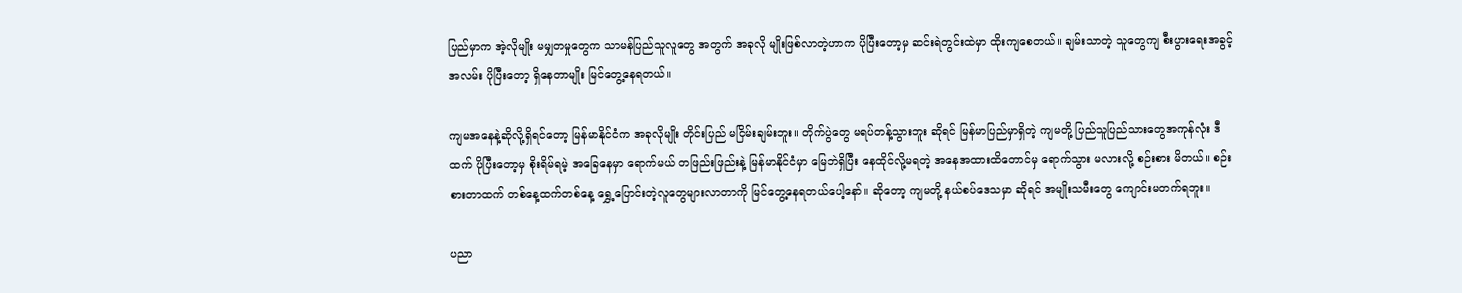ပြည်မှာက အဲ့လိုမျိုး မမျှတမှုတွေက သာမန်ပြည်သူလူတွေ အတွက် အခုလို မျိုးဖြစ်လာတဲ့ဟာက ပိုပြီးတော့မှ ဆင်းရဲတွင်းထဲမှာ ထိုးကျစေတယ်။ ချမ်းသာတဲ့ သူတွေကျ စီးပွားရေးအခွင့် အလမ်း ပိုပြီးတော့ ရှိနေတာမျိုး မြင်တွေ့နေရတယ်။

ကျမအနေနဲ့ဆိုလို့ရှိရင်တော့ မြန်မာနိုင်ငံက အခုလိုမျိုး တိုင်းပြည် မငြိမ်းချမ်းဘူး။ တိုက်ပွဲတွေ မရပ်တန့်သွားဘူး ဆိုရင် မြန်မာပြည်မှာရှိတဲ့ ကျမတို့ ပြည်သူပြည်သားတွေအကုန်လုံး ဒီထက် ပိုပြီးတော့မှ စိုးရိမ်ရမဲ့ အခြေနေမှာ ရောက်မယ် တဖြည်းဖြည်းနဲ့ မြန်မာနိုင်ငံမှာ မြေဘဲရှိပြီး နေထိုင်လို့မရတဲ့ အနေအထားထိတောင်မှ ရောက်သွား မလားလို့ စဉ်းစား မိတယ်။ စဉ်းစားတာထက် တစ်နေ့ထက်တစ်နေ့ ရွှေ့ပြောင်းတဲ့လူတွေများလာတာကို မြင်တွေ့နေရတယ်ပေါ့နော်။ ဆိုတော့ ကျမတို့ နယ်စပ်ဒေသမှာ ဆိုရင် အမျိုးသမီးတွေ ကျောင်းမတက်ရဘူး။

ပညာ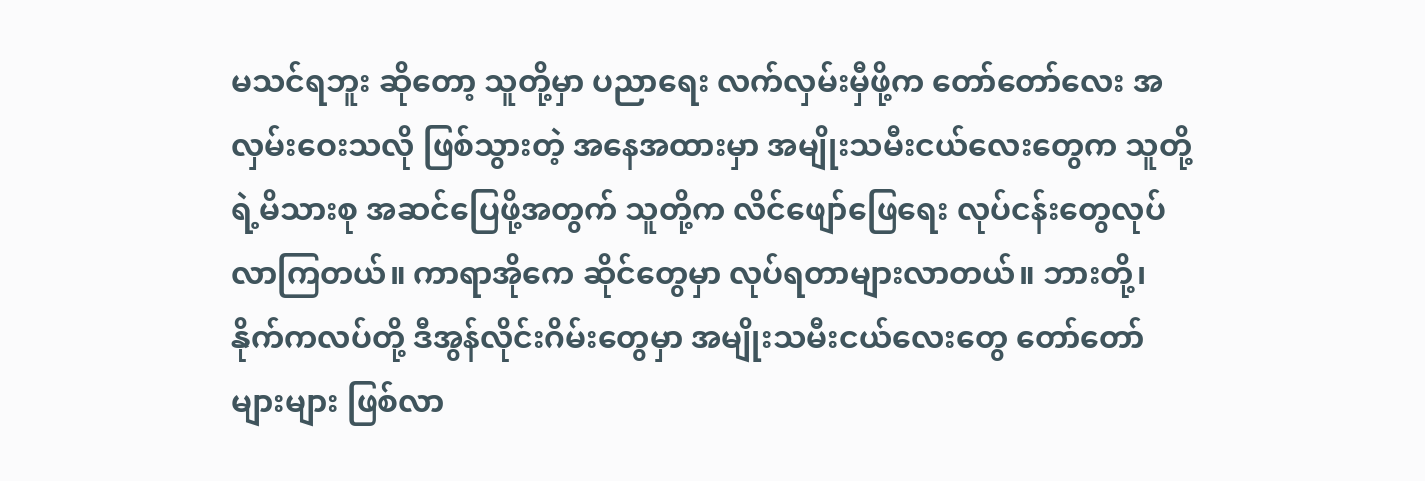မသင်ရဘူး ဆိုတော့ သူတို့မှာ ပညာရေး လက်လှမ်းမှီဖို့က တော်တော်လေး အလှမ်းဝေးသလို ဖြစ်သွားတဲ့ အနေအထားမှာ အမျိုးသမီးငယ်လေးတွေက သူတို့ရဲ့မိသားစု အဆင်ပြေဖို့အတွက် သူတို့က လိင်ဖျော်ဖြေရေး လုပ်ငန်းတွေလုပ်လာကြတယ်။ ကာရာအိုကေ ဆိုင်တွေမှာ လုပ်ရတာများလာတယ်။ ဘားတို့၊ နိုက်ကလပ်တို့ ဒီအွန်လိုင်းဂိမ်းတွေမှာ အမျိုးသမီးငယ်လေးတွေ တော်တော်များများ ဖြစ်လာ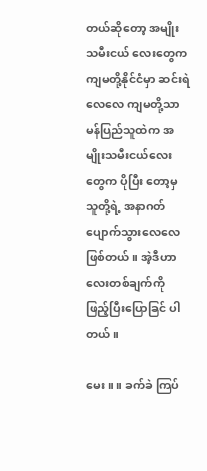တယ်ဆိုတော့ အမျိုးသမီးငယ် လေးတွေက ကျမတို့နိုင်ငံမှာ ဆင်းရဲလေလေ ကျမတို့သာမန်ပြည်သူထဲက အမျိုးသမီးငယ်လေးတွေက ပိုပြီး တော့မှ သူတို့ရဲ့ အနာဂတ်ပျောက်သွားလေလေ ဖြစ်တယ်။ အဲ့ဒီဟာလေးတစ်ချက်ကို ဖြည့်ပြီးပြောခြင် ပါတယ်။

မေး။ ။ ခက်ခဲ ကြပ်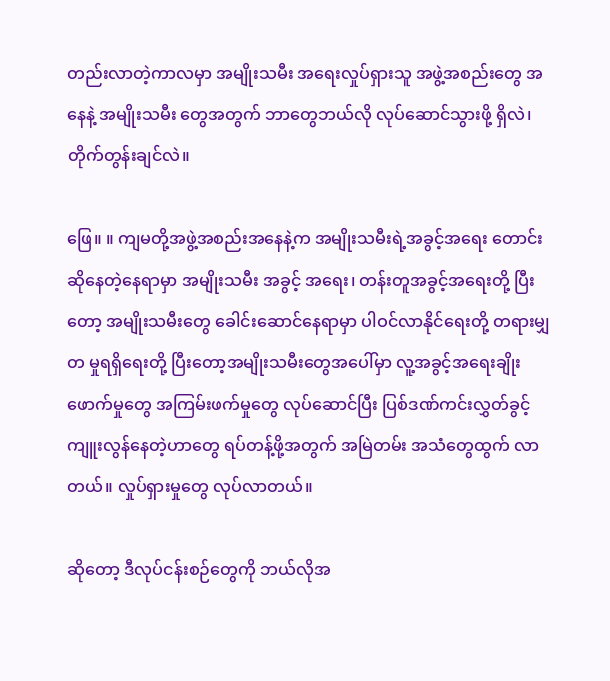တည်းလာတဲ့ကာလမှာ အမျိုးသမီး အရေးလှုပ်ရှားသူ အဖွဲ့အစည်းတွေ အနေနဲ့ အမျိုးသမီး တွေအတွက် ဘာတွေဘယ်လို လုပ်ဆောင်သွားဖို့ ရှိလဲ၊ တိုက်တွန်းချင်လဲ။

ဖြေ။ ။ ကျမတို့အဖွဲ့အစည်းအနေနဲ့က အမျိုးသမီးရဲ့အခွင့်အရေး တောင်းဆိုနေတဲ့နေရာမှာ အမျိုးသမီး အခွင့် အရေး၊ တန်းတူအခွင့်အရေးတို့ ပြီးတော့ အမျိုးသမီးတွေ ခေါင်းဆောင်နေရာမှာ ပါဝင်လာနိုင်ရေးတို့ တရားမျှတ မှုရရှိရေးတို့ ပြီးတော့အမျိုးသမီးတွေအပေါ်မှာ လူ့အခွင့်အရေးချိုးဖောက်မှုတွေ အကြမ်းဖက်မှုတွေ လုပ်ဆောင်ပြီး ပြစ်ဒဏ်ကင်းလွှတ်ခွင့် ကျူးလွန်နေတဲ့ဟာတွေ ရပ်တန့်ဖို့အတွက် အမြဲတမ်း အသံတွေထွက် လာတယ်။ လှုပ်ရှားမှုတွေ လုပ်လာတယ်။

ဆိုတော့ ဒီလုပ်ငန်းစဉ်တွေကို ဘယ်လိုအ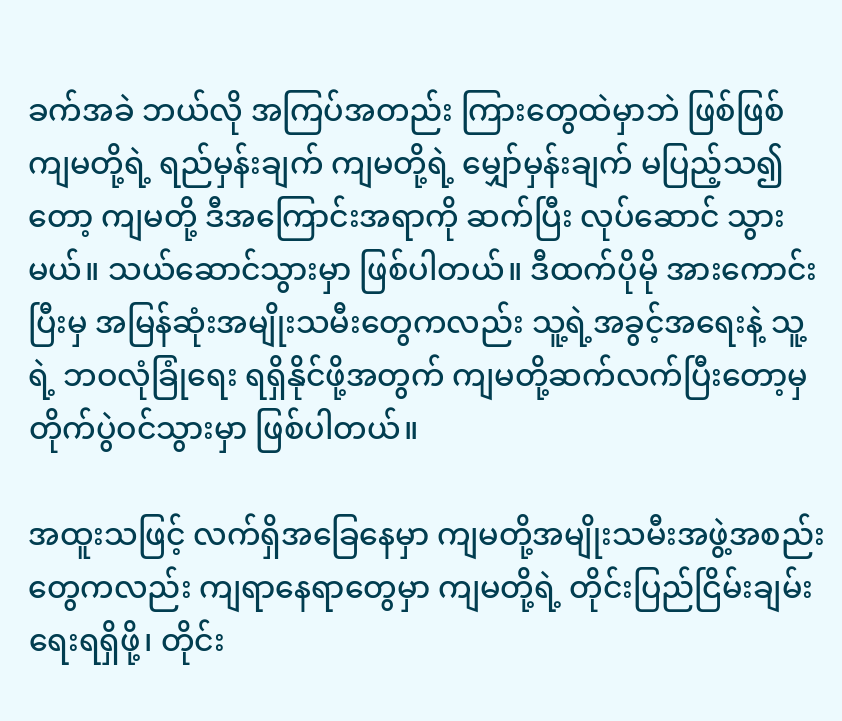ခက်အခဲ ဘယ်လို အကြပ်အတည်း ကြားတွေထဲမှာဘဲ ဖြစ်ဖြစ် ကျမတို့ရဲ့ ရည်မှန်းချက် ကျမတို့ရဲ့ မျှော်မှန်းချက် မပြည့်သ၍တော့ ကျမတို့ ဒီအကြောင်းအရာကို ဆက်ပြီး လုပ်ဆောင် သွားမယ်။ သယ်ဆောင်သွားမှာ ဖြစ်ပါတယ်။ ဒီထက်ပိုမို အားကောင်းပြီးမှ အမြန်ဆုံးအမျိုးသမီးတွေကလည်း သူ့ရဲ့အခွင့်အရေးနဲ့ သူ့ရဲ့ ဘဝလုံခြုံရေး ရရှိနိုင်ဖို့အတွက် ကျမတို့ဆက်လက်ပြီးတော့မှ တိုက်ပွဲဝင်သွားမှာ ဖြစ်ပါတယ်။

အထူးသဖြင့် လက်ရှိအခြေနေမှာ ကျမတို့အမျိုးသမီးအဖွဲ့အစည်းတွေကလည်း ကျရာနေရာတွေမှာ ကျမတို့ရဲ့ တိုင်းပြည်ငြိမ်းချမ်းရေးရရှိဖို့၊ တိုင်း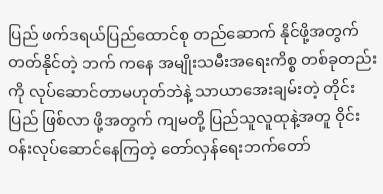ပြည် ဖက်ဒရယ်ပြည်ထောင်စု တည်ဆောက် နိုင်ဖို့အတွက် တတ်နိုင်တဲ့ ဘက် ကနေ အမျိုးသမီးအရေးကိစ္စ တစ်ခုတည်းကို လုပ်ဆောင်တာမဟုတ်ဘဲနဲ့ သာယာအေးချမ်းတဲ့ တိုင်းပြည် ဖြစ်လာ ဖို့အတွက် ကျမတို့ ပြည်သူလူထုနဲ့အတူ ဝိုင်းဝန်းလုပ်ဆောင်နေကြတဲ့ တော်လှန်ရေးဘက်တော်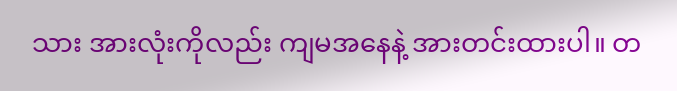သား အားလုံးကိုလည်း ကျမအနေနဲ့ အားတင်းထားပါ။ တ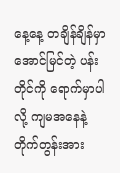နေ့နေ့ တချိန်ချိန်မှာ အောင်မြင်တဲ့ ပန်းတိုင်ကို ရောက်မှာပါလို့ ကျမအနေနဲ့ တိုက်တွန်းအား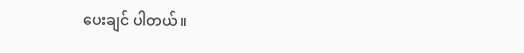ပေးချင် ပါတယ်။